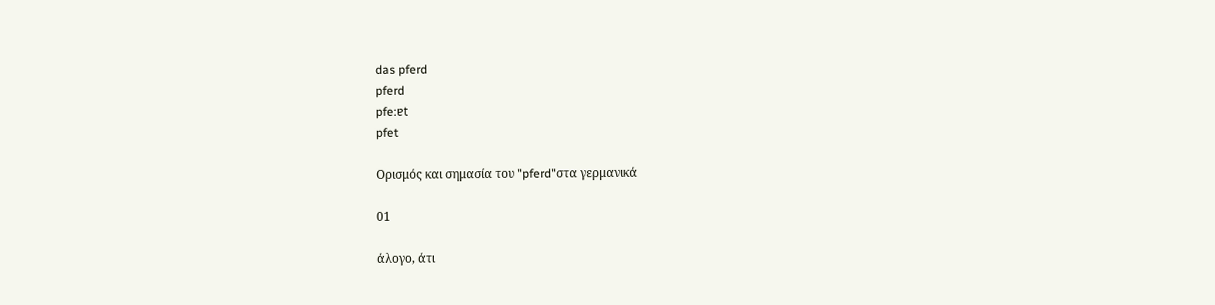das pferd
pferd
pfe:ɐt
pfet

Ορισμός και σημασία του "pferd"στα γερμανικά

01

άλογο, άτι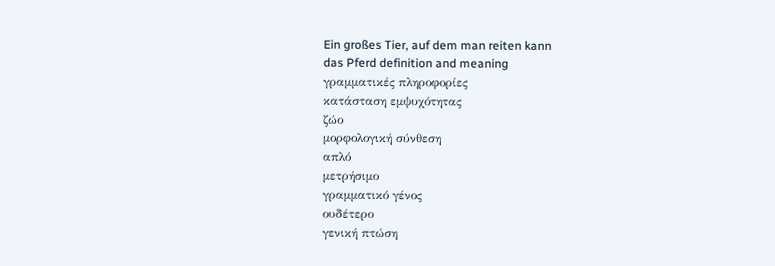Ein großes Tier, auf dem man reiten kann
das Pferd definition and meaning
γραμματικές πληροφορίες
κατάσταση εμψυχότητας
ζώο
μορφολογική σύνθεση
απλό
μετρήσιμο
γραμματικό γένος
ουδέτερο
γενική πτώση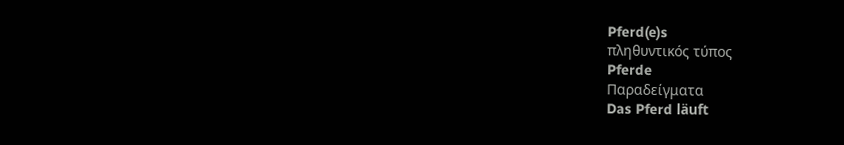Pferd(e)s
πληθυντικός τύπος
Pferde
Παραδείγματα
Das Pferd läuft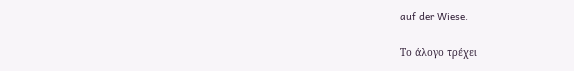auf der Wiese.

Το άλογο τρέχει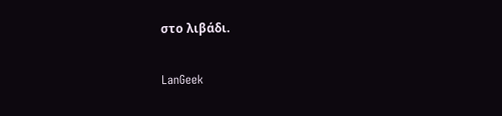στο λιβάδι.

LanGeek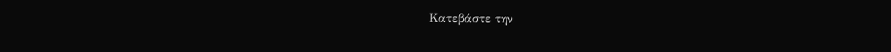Κατεβάστε την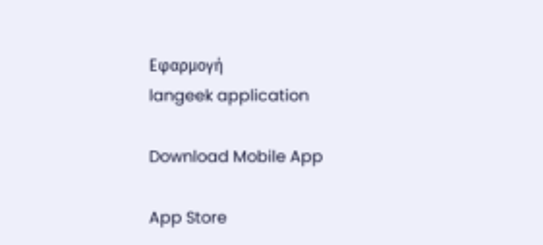Εφαρμογή
langeek application

Download Mobile App

App Store